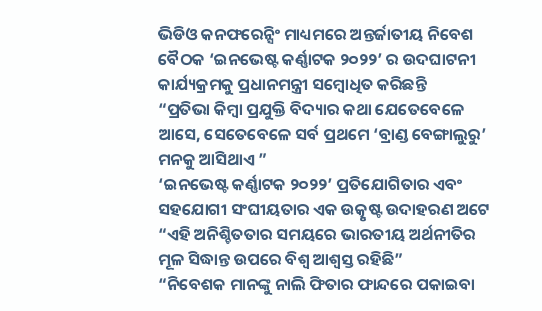ଭିଡିଓ କନଫରେନ୍ସିଂ ମାଧ୍ୟମରେ ଅନ୍ତର୍ଜାତୀୟ ନିବେଶ ବୈଠକ ‘ଇନଭେଷ୍ଟ କର୍ଣ୍ଣାଟକ ୨୦୨୨’ ର ଉଦଘାଟନୀ କାର୍ଯ୍ୟକ୍ରମକୁ ପ୍ରଧାନମନ୍ତ୍ରୀ ସମ୍ବୋଧିତ କରିଛନ୍ତି
“ପ୍ରତିଭା କିମ୍ବା ପ୍ରଯୁକ୍ତି ବିଦ୍ୟାର କଥା ଯେତେବେଳେ ଆସେ, ସେତେବେଳେ ସର୍ବ ପ୍ରଥମେ ‘ବ୍ରାଣ୍ଡ ବେଙ୍ଗାଲୁରୁ’ ମନକୁ ଆସିଥାଏ ”
‘ଇନଭେଷ୍ଟ କର୍ଣ୍ଣାଟକ ୨୦୨୨’ ପ୍ରତିଯୋଗିତାର ଏବଂ ସହଯୋଗୀ ସଂଘୀୟତାର ଏକ ଉତ୍କୃଷ୍ଟ ଉଦାହରଣ ଅଟେ
“ଏହି ଅନିଶ୍ଚିତତାର ସମୟରେ ଭାରତୀୟ ଅର୍ଥନୀତିର ମୂଳ ସିଦ୍ଧାନ୍ତ ଉପରେ ବିଶ୍ୱ ଆଶ୍ୱସ୍ତ ରହିଛି”
“ନିବେଶକ ମାନଙ୍କୁ ନାଲି ଫିତାର ଫାନ୍ଦରେ ପକାଇବା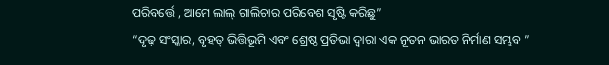ପରିବର୍ତ୍ତେ , ଆମେ ଲାଲ୍ ଗାଲିଚାର ପରିବେଶ ସୃଷ୍ଟି କରିଛୁ”
“ଦୃଢ଼ ସଂସ୍କାର, ବୃହତ୍ ଭିତ୍ତିଭୂମି ଏବଂ ଶ୍ରେଷ୍ଠ ପ୍ରତିଭା ଦ୍ୱାରା ଏକ ନୂତନ ଭାରତ ନିର୍ମାଣ ସମ୍ଭବ ”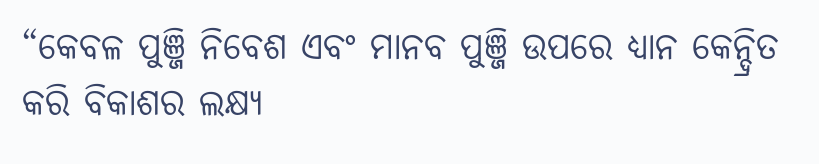“କେବଳ ପୁଞ୍ଜି ନିବେଶ ଏବଂ ମାନବ ପୁଞ୍ଜି ଉପରେ ଧ୍ୟାନ କେନ୍ଦ୍ରିତ କରି ବିକାଶର ଲକ୍ଷ୍ୟ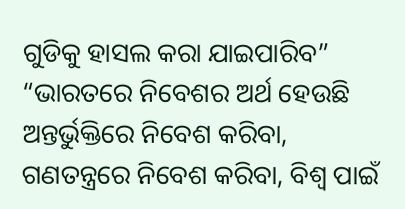ଗୁଡିକୁ ହାସଲ କରା ଯାଇପାରିବ”
“ଭାରତରେ ନିବେଶର ଅର୍ଥ ହେଉଛି ଅନ୍ତର୍ଭୁକ୍ତିରେ ନିବେଶ କରିବା, ଗଣତନ୍ତ୍ରରେ ନିବେଶ କରିବା, ବିଶ୍ୱ ପାଇଁ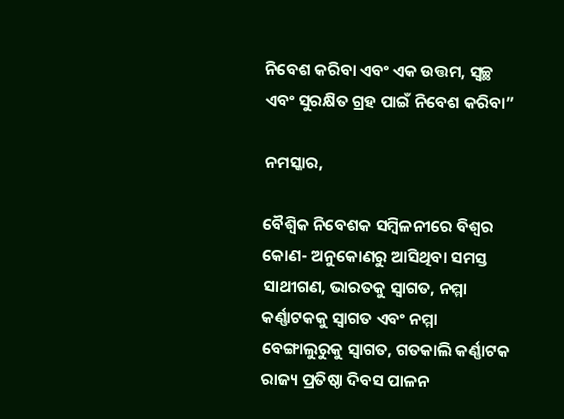ନିବେଶ କରିବା ଏବଂ ଏକ ଉତ୍ତମ, ସ୍ୱଚ୍ଛ ଏବଂ ସୁରକ୍ଷିତ ଗ୍ରହ ପାଇଁ ନିବେଶ କରିବା”

ନମସ୍କାର,

ବୈଶ୍ୱିକ ନିବେଶକ ସମ୍ବିଳନୀରେ ବିଶ୍ୱର କୋଣ- ଅନୁକୋଣରୁ ଆସିଥିବା ସମସ୍ତ ସାଥୀଗଣ, ଭାରତକୁ ସ୍ୱାଗତ, ନମ୍ମା କର୍ଣ୍ଣାଟକକୁ ସ୍ୱାଗତ ଏବଂ ନମ୍ମା ବେଙ୍ଗାଲୁରୁକୁ ସ୍ୱାଗତ, ଗତକାଲି କର୍ଣ୍ଣାଟକ ରାଜ୍ୟ ପ୍ରତିଷ୍ଠା ଦିବସ ପାଳନ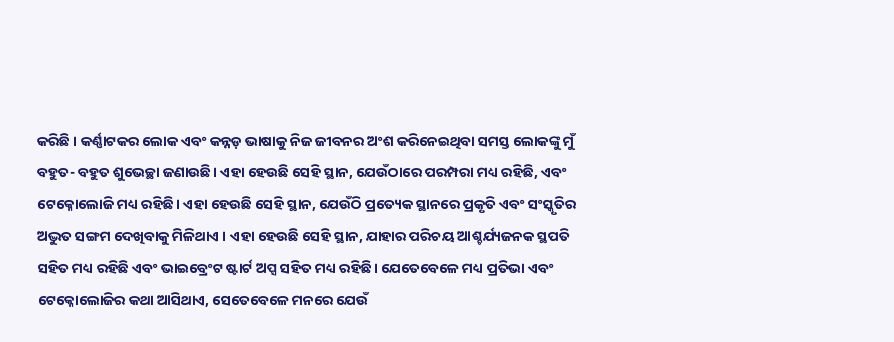କରିଛି । କର୍ଣ୍ଣାଟକର ଲୋକ ଏବଂ କନ୍ନଡ଼ ଭାଷାକୁ ନିଜ ଜୀବନର ଅଂଶ କରିନେଇଥିବା ସମସ୍ତ ଲୋକଙ୍କୁ ମୁଁ ବହୁତ- ବହୁତ ଶୁଭେଚ୍ଛା ଜଣାଉଛି। ଏହା ହେଉଛି ସେହି ସ୍ଥାନ, ଯେଉଁଠାରେ ପରମ୍ପରା ମଧ୍ୟ ରହିଛି, ଏବଂ ଟେକ୍ନୋଲୋଜି ମଧ୍ୟ ରହିଛି। ଏହା ହେଉଛି ସେହି ସ୍ଥାନ, ଯେଉଁଠି ପ୍ରତ୍ୟେକ ସ୍ଥାନରେ ପ୍ରକୃତି ଏବଂ ସଂସ୍କୃତିର ଅଦ୍ଭୁତ ସଙ୍ଗମ ଦେଖିବାକୁ ମିଳିଥାଏ । ଏହା ହେଉଛି ସେହି ସ୍ଥାନ, ଯାହାର ପରିଚୟ ଆଶ୍ଚର୍ଯ୍ୟଜନକ ସ୍ଥପତି ସହିତ ମଧ୍ୟ ରହିଛି ଏବଂ ଭାଇବ୍ରେଂଟ ଷ୍ଟାର୍ଟ ଅପ୍ସ ସହିତ ମଧ୍ୟ ରହିଛି। ଯେତେବେଳେ ମଧ୍ୟ ପ୍ରତିଭା ଏବଂ ଟେକ୍ନୋଲୋଜିର କଥା ଆସିଥାଏ, ସେତେବେଳେ ମନରେ ଯେଉଁ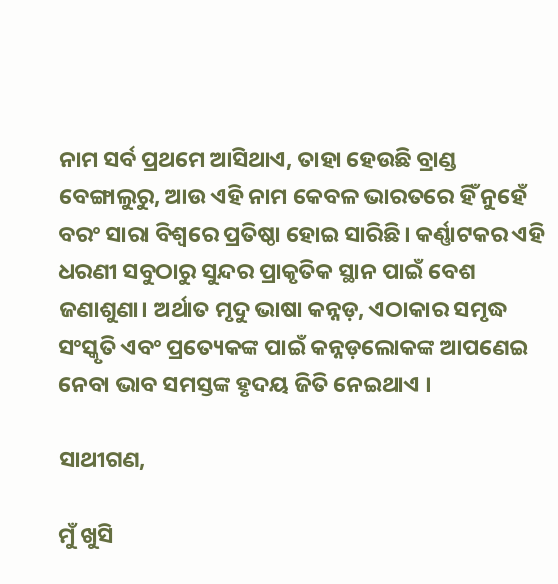ନାମ ସର୍ବ ପ୍ରଥମେ ଆସିଥାଏ, ତାହା ହେଉଛି ବ୍ରାଣ୍ଡ ବେଙ୍ଗାଲୁରୁ, ଆଉ ଏହି ନାମ କେବଳ ଭାରତରେ ହିଁ ନୁହେଁ ବରଂ ସାରା ବିଶ୍ୱରେ ପ୍ରତିଷ୍ଠା ହୋଇ ସାରିଛି। କର୍ଣ୍ଣାଟକର ଏହି ଧରଣୀ ସବୁଠାରୁ ସୁନ୍ଦର ପ୍ରାକୃତିକ ସ୍ଥାନ ପାଇଁ ବେଶ ଜଣାଶୁଣା। ଅର୍ଥାତ ମୃଦୁ ଭାଷା କନ୍ନଡ଼, ଏଠାକାର ସମୃଦ୍ଧ ସଂସ୍କୃତି ଏବଂ ପ୍ରତ୍ୟେକଙ୍କ ପାଇଁ କନ୍ନଡ଼ଲୋକଙ୍କ ଆପଣେଇ ନେବା ଭାବ ସମସ୍ତଙ୍କ ହୃଦୟ ଜିତି ନେଇଥାଏ ।

ସାଥୀଗଣ,

ମୁଁ ଖୁସି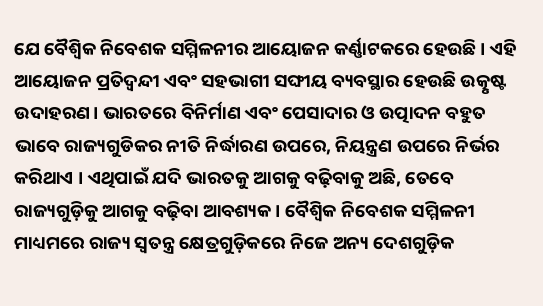ଯେ ବୈଶ୍ୱିକ ନିବେଶକ ସମ୍ମିଳନୀର ଆୟୋଜନ କର୍ଣ୍ଣାଟକରେ ହେଉଛି । ଏହି ଆୟୋଜନ ପ୍ରତିଦ୍ୱନ୍ଦୀ ଏବଂ ସହଭାଗୀ ସଙ୍ଘୀୟ ବ୍ୟବସ୍ଥାର ହେଉଛି ଉତ୍କୃଷ୍ଟ ଉଦାହରଣ। ଭାରତରେ ବିନିର୍ମାଣ ଏବଂ ପେସାଦାର ଓ ଉତ୍ପାଦନ ବହୁତ ଭାବେ ରାଜ୍ୟଗୁଡିକର ନୀତି ନିର୍ଦ୍ଧାରଣ ଉପରେ, ନିୟନ୍ତ୍ରଣ ଉପରେ ନିର୍ଭର କରିଥାଏ । ଏଥିପାଇଁ ଯଦି ଭାରତକୁ ଆଗକୁ ବଢ଼ିବାକୁ ଅଛି, ତେବେ ରାଜ୍ୟଗୁଡ଼ିକୁ ଆଗକୁ ବଢ଼ିବା ଆବଶ୍ୟକ। ବୈଶ୍ୱିକ ନିବେଶକ ସମ୍ମିଳନୀ ମାଧ୍ୟମରେ ରାଜ୍ୟ ସ୍ୱତନ୍ତ୍ର କ୍ଷେତ୍ରଗୁଡ଼ିକରେ ନିଜେ ଅନ୍ୟ ଦେଶଗୁଡ଼ିକ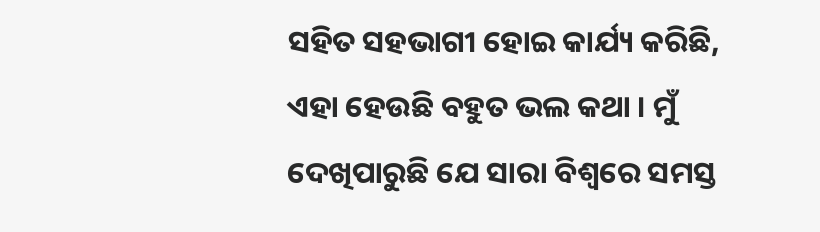ସହିତ ସହଭାଗୀ ହୋଇ କାର୍ଯ୍ୟ କରିଛି, ଏହା ହେଉଛି ବହୁତ ଭଲ କଥା । ମୁଁ ଦେଖିପାରୁଛି ଯେ ସାରା ବିଶ୍ୱରେ ସମସ୍ତ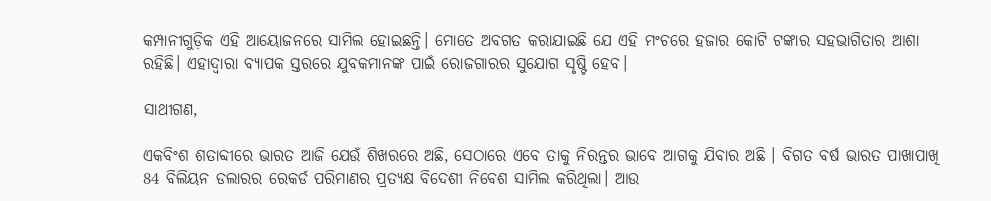କମ୍ପାନୀଗୁଡ଼ିକ ଏହି ଆୟୋଜନରେ ସାମିଲ ହୋଇଛନ୍ତି। ମୋତେ ଅବଗତ କରାଯାଇଛି ଯେ ଏହି ମଂଚରେ ହଜାର କୋଟି ଟଙ୍କାର ସହଭାଗିତାର ଆଶା ରହିଛି। ଏହାଦ୍ୱାରା ବ୍ୟାପକ ସ୍ତରରେ ଯୁବକମାନଙ୍କ ପାଇଁ ରୋଜଗାରର ସୁଯୋଗ ସୃଷ୍ଟି ହେବ।

ସାଥୀଗଣ,

ଏକବିଂଶ ଶତାବ୍ଦୀରେ ଭାରତ ଆଜି ଯେଉଁ ଶିଖରରେ ଅଛି, ସେଠାରେ ଏବେ ତାକୁ ନିରନ୍ତର ଭାବେ ଆଗକୁ ଯିବାର ଅଛି । ବିଗତ ବର୍ଷ ଭାରତ ପାଖାପାଖି 84 ବିଲିୟନ ଡଲାରର ରେକର୍ଡ ପରିମାଣର ପ୍ରତ୍ୟକ୍ଷ ବିଦେଶୀ ନିବେଶ ସାମିଲ କରିଥିଲା। ଆଉ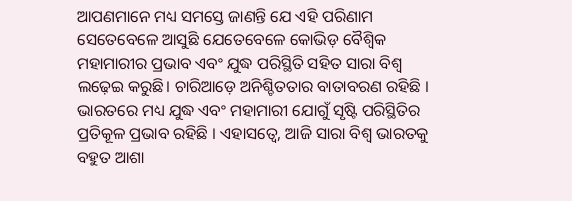ଆପଣମାନେ ମଧ୍ୟ ସମସ୍ତେ ଜାଣନ୍ତି ଯେ ଏହି ପରିଣାମ ସେତେବେଳେ ଆସୁଛି ଯେତେବେଳେ କୋଭିଡ଼ ବୈଶ୍ୱିକ ମହାମାରୀର ପ୍ରଭାବ ଏବଂ ଯୁଦ୍ଧ ପରିସ୍ଥିତି ସହିତ ସାରା ବିଶ୍ୱ ଲଢ଼େଇ କରୁଛି। ଚାରିଆଡ଼େ ଅନିଶ୍ଚିତତାର ବାତାବରଣ ରହିଛି । ଭାରତରେ ମଧ୍ୟ ଯୁଦ୍ଧ ଏବଂ ମହାମାରୀ ଯୋଗୁଁ ସୃଷ୍ଟି ପରିସ୍ଥିତିର ପ୍ରତିକୂଳ ପ୍ରଭାବ ରହିଛି । ଏହାସତ୍ୱେ, ଆଜି ସାରା ବିଶ୍ୱ ଭାରତକୁ ବହୁତ ଆଶା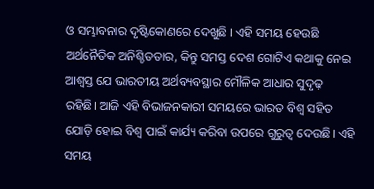ଓ ସମ୍ଭାବନାର ଦୃଷ୍ଟିକୋଣରେ ଦେଖୁଛି । ଏହି ସମୟ ହେଉଛି ଅର୍ଥନୈତିକ ଅନିଶ୍ଚିତତାର, କିନ୍ତୁ ସମସ୍ତ ଦେଶ ଗୋଟିଏ କଥାକୁ ନେଇ ଆଶ୍ୱସ୍ତ ଯେ ଭାରତୀୟ ଅର୍ଥବ୍ୟବସ୍ଥାର ମୌଳିକ ଆଧାର ସୁଦୃଢ଼ ରହିଛି। ଆଜି ଏହି ବିଭାଜନକାରୀ ସମୟରେ ଭାରତ ବିଶ୍ୱ ସହିତ ଯୋଡ଼ି ହୋଇ ବିଶ୍ୱ ପାଇଁ କାର୍ଯ୍ୟ କରିବା ଉପରେ ଗୁରୁତ୍ୱ ଦେଉଛି। ଏହି ସମୟ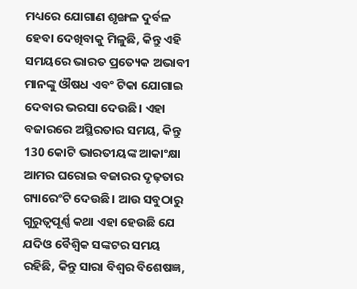ମଧ୍ୟରେ ଯୋଗାଣ ଶୃଙ୍ଖଳ ଦୁର୍ବଳ ହେବା ଦେଖିବାକୁ ମିଳୁଛି, କିନ୍ତୁ ଏହି ସମୟରେ ଭାରତ ପ୍ରତ୍ୟେକ ଅଭାବୀ ମାନଙ୍କୁ ଔଷଧ ଏବଂ ଟିକା ଯୋଗାଇ ଦେବାର ଭରସା ଦେଉଛି। ଏହା ବଜାରରେ ଅସ୍ଥିରତାର ସମୟ, କିନ୍ତୁ 130 କୋଟି ଭାରତୀୟଙ୍କ ଆକାଂକ୍ଷା ଆମର ଘରୋଇ ବଜାରର ଦୃଢ଼ତାର ଗ୍ୟାରେଂଟି ଦେଉଛି। ଆଉ ସବୁଠାରୁ ଗୁରୁତ୍ୱପୂର୍ଣ୍ଣ କଥା ଏହା ହେଉଛି ଯେ ଯଦିଓ ବୈଶ୍ୱିକ ସଙ୍କଟର ସମୟ ରହିଛି, କିନ୍ତୁ ସାରା ବିଶ୍ୱର ବିଶେଷଜ୍ଞ,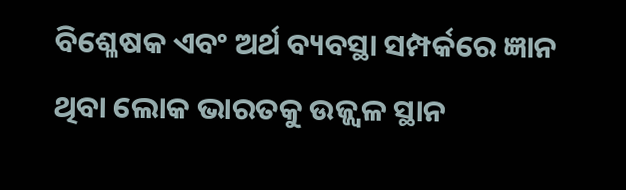ବିଶ୍ଳେଷକ ଏବଂ ଅର୍ଥ ବ୍ୟବସ୍ଥା ସମ୍ପର୍କରେ ଜ୍ଞାନ ଥିବା ଲୋକ ଭାରତକୁ ଉଜ୍ଜ୍ୱଳ ସ୍ଥାନ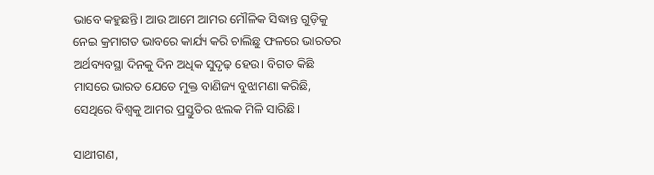ଭାବେ କହୁଛନ୍ତି। ଆଉ ଆମେ ଆମର ମୌଳିକ ସିଦ୍ଧାନ୍ତ ଗୁଡ଼ିକୁ ନେଇ କ୍ରମାଗତ ଭାବରେ କାର୍ଯ୍ୟ କରି ଚାଲିଛୁ ଫଳରେ ଭାରତର ଅର୍ଥବ୍ୟବସ୍ଥା ଦିନକୁ ଦିନ ଅଧିକ ସୁଦୃଢ଼ ହେଉ। ବିଗତ କିଛି ମାସରେ ଭାରତ ଯେତେ ମୁକ୍ତ ବାଣିଜ୍ୟ ବୁଝାମଣା କରିଛି, ସେଥିରେ ବିଶ୍ୱକୁ ଆମର ପ୍ରସ୍ତୁତିର ଝଲକ ମିଳି ସାରିଛି।

ସାଥୀଗଣ,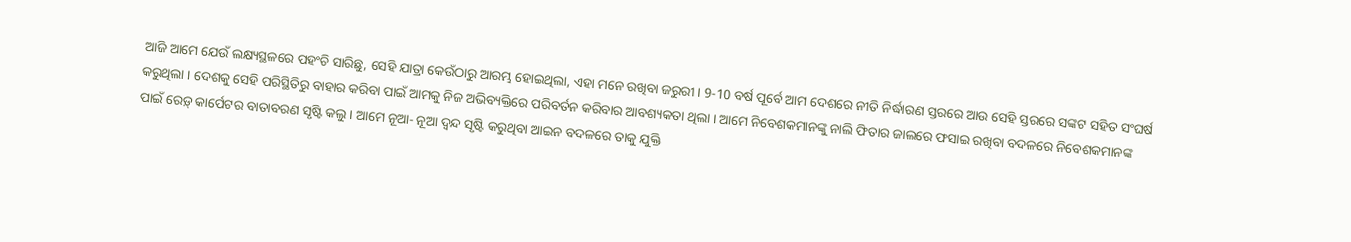ଆଜି ଆମେ ଯେଉଁ ଲକ୍ଷ୍ୟସ୍ଥଳରେ ପହଂଚି ସାରିଛୁ, ସେହି ଯାତ୍ରା କେଉଁଠାରୁ ଆରମ୍ଭ ହୋଇଥିଲା, ଏହା ମନେ ରଖିବା ଜରୁରୀ । 9-10 ବର୍ଷ ପୂର୍ବେ ଆମ ଦେଶରେ ନୀତି ନିର୍ଦ୍ଧାରଣ ସ୍ତରରେ ଆଉ ସେହି ସ୍ତରରେ ସଙ୍କଟ ସହିତ ସଂଘର୍ଷ କରୁଥିଲା । ଦେଶକୁ ସେହି ପରିସ୍ଥିତିରୁ ବାହାର କରିବା ପାଇଁ ଆମକୁ ନିଜ ଅଭିବ୍ୟକ୍ତିରେ ପରିବର୍ତନ କରିବାର ଆବଶ୍ୟକତା ଥିଲା । ଆମେ ନିବେଶକମାନଙ୍କୁ ନାଲି ଫିତାର ଜାଲରେ ଫସାଇ ରଖିବା ବଦଳରେ ନିବେଶକମାନଙ୍କ ପାଇଁ ରେଡ଼୍ କାର୍ପେଟର ବାତାବରଣ ସୃଷ୍ଟି କଲୁ । ଆମେ ନୂଆ- ନୂଆ ଦ୍ୱନ୍ଦ ସୃଷ୍ଟି କରୁଥିବା ଆଇନ ବଦଳରେ ତାକୁ ଯୁକ୍ତି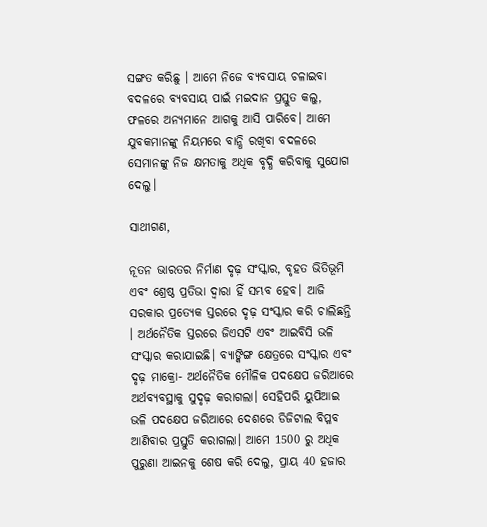ସଙ୍ଗତ କରିଛୁ । ଆମେ ନିଜେ ବ୍ୟବସାୟ ଚଳାଇବା ବଦଳରେ ବ୍ୟବସାୟ ପାଇଁ ମଇଦାନ ପ୍ରସ୍ତୁତ କଲୁ, ଫଳରେ ଅନ୍ୟମାନେ ଆଗକୁ ଆସି ପାରିବେ। ଆମେ ଯୁବକମାନଙ୍କୁ ନିୟମରେ ବାନ୍ଧି ରଖିବା ବଦଳରେ ସେମାନଙ୍କୁ ନିଜ କ୍ଷମତାକୁ ଅଧିକ ବୃଦ୍ଧି କରିବାକୁ ସୁଯୋଗ ଦେଲୁ।

ସାଥୀଗଣ,

ନୂତନ ଭାରତର ନିର୍ମାଣ ଦୃଢ଼ ସଂସ୍କାର, ବୃହତ ଭିତିଭୂମି ଏବଂ ଶ୍ରେଷ୍ଠ ପ୍ରତିଭା ଦ୍ୱାରା ହିଁ ସମ୍ଭବ ହେବ। ଆଜି ସରକାର ପ୍ରତ୍ୟେକ ସ୍ତରରେ ଦୃଢ଼ ସଂସ୍କାର କରି ଚାଲିଛନ୍ତି । ଅର୍ଥନୈତିକ ସ୍ତରରେ ଜିଏସଟି ଏବଂ ଆଇବିସି ଭଳି ସଂସ୍କାର କରାଯାଇଛି। ବ୍ୟାଙ୍କିଙ୍ଗ କ୍ଷେତ୍ରରେ ସଂସ୍କାର ଏବଂ ଦୃଢ଼ ମାକ୍ରୋ- ଅର୍ଥନୈତିକ ମୌଳିକ ପଦକ୍ଷେପ ଜରିଆରେ ଅର୍ଥବ୍ୟବସ୍ଥାକୁ ସୁଦୃଢ଼ କରାଗଲା। ସେହିପରି ୟୁପିଆଇ ଭଳି ପଦକ୍ଷେପ ଜରିଆରେ ଦେଶରେ ଡିଜିଟାଲ ବିପ୍ଳବ ଆଣିବାର ପ୍ରସ୍ତୁତି କରାଗଲା। ଆମେ 1500 ରୁ ଅଧିକ ପୁରୁଣା ଆଇନକୁ ଶେଷ କରି ଦେଲୁ, ପ୍ରାୟ 40 ହଜାର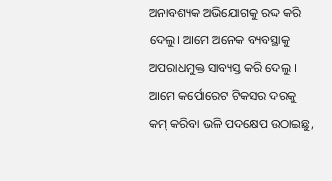ଅନାବଶ୍ୟକ ଅଭିଯୋଗକୁ ରଦ୍ଦ କରି ଦେଲୁ। ଆମେ ଅନେକ ବ୍ୟବସ୍ଥାକୁ ଅପରାଧମୁକ୍ତ ସାବ୍ୟସ୍ତ କରି ଦେଲୁ । ଆମେ କର୍ପୋରେଟ ଟିକସର ଦରକୁ କମ୍ କରିବା ଭଳି ପଦକ୍ଷେପ ଉଠାଇଛୁ,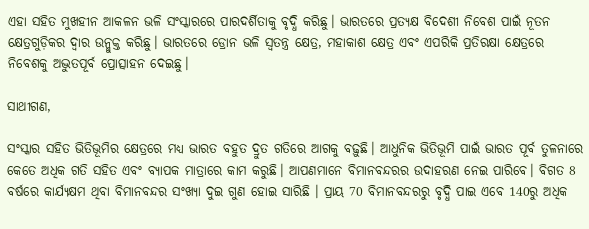ଏହା ସହିତ ମୁଖହୀନ ଆକଳନ ଭଳି ସଂସ୍କାରରେ ପାରଦର୍ଶିତାକୁ ବୃଦ୍ଧି କରିଛୁ। ଭାରତରେ ପ୍ରତ୍ୟକ୍ଷ ବିଦେଶୀ ନିବେଶ ପାଇଁ ନୂତନ କ୍ଷେତ୍ରଗୁଡ଼ିକର ଦ୍ୱାର ଉନ୍ମୁକ୍ତ କରିଛୁ। ଭାରତରେ ଡ୍ରୋନ ଭଳି ସ୍ୱତନ୍ତ୍ର କ୍ଷେତ୍ର, ମହାକାଶ କ୍ଷେତ୍ର ଏବଂ ଏପରିକି ପ୍ରତିରକ୍ଷା କ୍ଷେତ୍ରରେ ନିବେଶକୁ ଅଦ୍ଭୁତପୂର୍ବ ପ୍ରୋତ୍ସାହନ ଦେଇଛୁ।

ସାଥୀଗଣ,

ସଂସ୍କାର ସହିତ ଭିତିଭୂମିର କ୍ଷେତ୍ରରେ ମଧ୍ୟ ଭାରତ ବହୁତ ଦ୍ରୁତ ଗତିରେ ଆଗକୁ ବଢ଼ୁଛି। ଆଧୁନିକ ଭିତିଭୂମି ପାଇଁ ଭାରତ ପୂର୍ବ ତୁଳନାରେ କେତେ ଅଧିକ ଗତି ସହିତ ଏବଂ ବ୍ୟାପକ ମାତ୍ରାରେ କାମ କରୁଛି। ଆପଣମାନେ ବିମାନବନ୍ଦରର ଉଦାହରଣ ନେଇ ପାରିବେ। ବିଗତ 8 ବର୍ଷରେ କାର୍ଯ୍ୟକ୍ଷମ ଥିବା ବିମାନବନ୍ଦର ସଂଖ୍ୟା ଦୁଇ ଗୁଣ ହୋଇ ସାରିଛି । ପ୍ରାୟ 70 ବିମାନବନ୍ଦରରୁ ବୃଦ୍ଧି ପାଇ ଏବେ 140ରୁ ଅଧିକ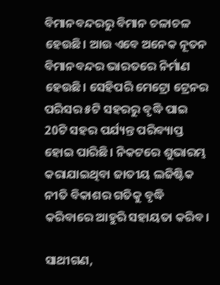ବିମାନବନ୍ଦରରୁ ବିମାନ ଚଳାଚଳ ହେଉଛି। ଆଉ ଏବେ ଅନେକ ନୂତନ ବିମାନବନ୍ଦର ଭାରତରେ ନିର୍ମାଣ ହେଉଛି। ସେହିପରି ମେଟ୍ରୋ ଟ୍ରେନର ପରିସର ୫ଟି ସହରରୁ ବୃଦ୍ଧି ପାଇ 20ଟି ସହର ପର୍ଯ୍ୟନ୍ତ ପରିବ୍ୟାପ୍ତ ହୋଇ ପାରିଛି। ନିକଟରେ ଶୁଭାରମ୍ଭ କରାଯାଇଥିବା ଜାତୀୟ ଲଜିଷ୍ଟିକ ନୀତି ବିକାଶର ଗତିକୁ ବୃଦ୍ଧି କରିବାରେ ଆହୁରି ସହାୟତା କରିବ।

ସାଥୀଗଣ,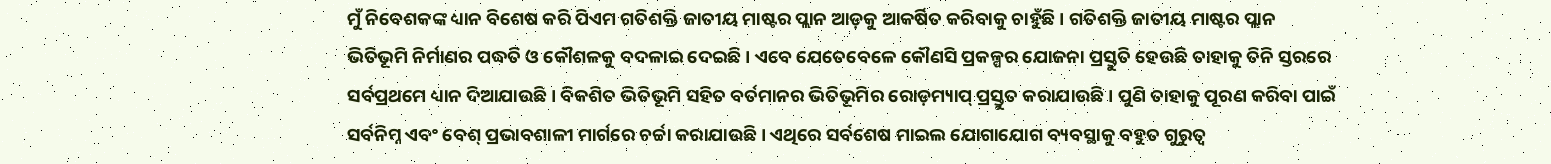ମୁଁ ନିବେଶକଙ୍କ ଧ୍ୟାନ ବିଶେଷ କରି ପିଏମ ଗତିଶକ୍ତି ଜାତୀୟ ମାଷ୍ଟର ପ୍ଲାନ ଆଡ଼କୁ ଆକର୍ଷିତ କରିବାକୁ ଚାହୁଁଛି । ଗତିଶକ୍ତି ଜାତୀୟ ମାଷ୍ଟର ପ୍ଲାନ ଭିତିଭୂମି ନିର୍ମାଣର ପଦ୍ଧତି ଓ କୌଶଳକୁ ବଦଳାଇ ଦେଇଛି । ଏବେ ଯେତେବେଳେ କୌଣସି ପ୍ରକଳ୍ପର ଯୋଜନା ପ୍ରସ୍ତୁତି ହେଉଛି ତାହାକୁ ତିନି ସ୍ତରରେ ସର୍ବପ୍ରଥମେ ଧ୍ୟାନ ଦିଆଯାଉଛି। ବିକଶିତ ଭିତିଭୂମି ସହିତ ବର୍ତମାନର ଭିତିଭୂମିର ରୋଡ଼ମ୍ୟାପ୍ ପ୍ରସ୍ତୁତ କରାଯାଉଛି । ପୁଣି ତାହାକୁ ପୂରଣ କରିବା ପାଇଁ ସର୍ବନିମ୍ନ ଏବଂ ବେଶ୍ ପ୍ରଭାବଶାଳୀ ମାର୍ଗରେ ଚର୍ଚ୍ଚା କରାଯାଉଛି । ଏଥିରେ ସର୍ବଶେଷ ମାଇଲ ଯୋଗାଯୋଗ ବ୍ୟବସ୍ଥାକୁ ବହୁତ ଗୁରୁତ୍ୱ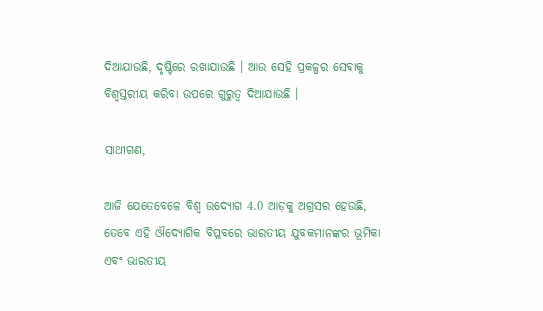ଦିଆଯାଉଛି, ଦୃଷ୍ଟିରେ ରଖାଯାଉଛି । ଆଉ ସେହି ପ୍ରକଳ୍ପର ସେବାକୁ ବିଶ୍ୱସ୍ତରୀୟ କରିବା ଉପରେ ଗୁରୁତ୍ୱ ଦିଆଯାଉଛି ।

ସାଥୀଗଣ,

ଆଜି ଯେତେବେଳେ ବିଶ୍ୱ ଉଦ୍ୟୋଗ 4.0 ଆଡ଼କୁ ଅଗ୍ରସର ହେଉଛି, ତେବେ ଏହି ଔଦ୍ୟୋଗିକ ବିପ୍ଳବରେ ଭାରତୀୟ ଯୁବକମାନଙ୍କର ଭୂମିକା ଏବଂ ଭାରତୀୟ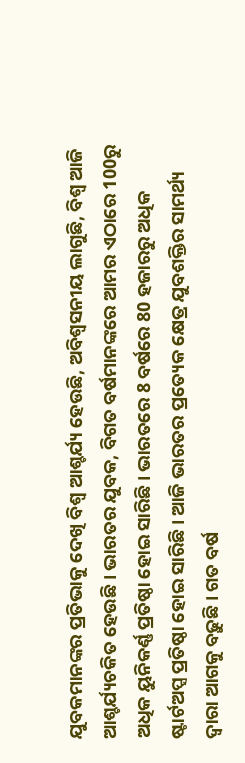ଯୁବକମାନଙ୍କର ପ୍ରତିଭାକୁ ଦେଖି ବିଶ୍ୱ ଆଶ୍ଚର୍ଯ୍ୟ ହେଉଛି, ଅବିଶ୍ୱସନୀୟ ଲାଗୁଛି, ବିଶ୍ୱ ଆଜି ଆଶ୍ଚର୍ଯ୍ୟଚକିତ ହେଉଛି । ଭାରତର ଯୁବକ, ବିଗତ ବର୍ଷମାନଙ୍କରେ ଆମର ଏଠାରେ 100ରୁ ଅଧିକ ୟୁନିକର୍ଣ୍ଣ ପ୍ରତିଷ୍ଠା ହୋଇ ସାରିଛି। ଭାରତରେ 8 ବର୍ଷରେ 80 ହଜାରରୁ ଅଧିକ ଷ୍ଟାର୍ଟଅପ୍ସ ପ୍ରତିଷ୍ଠା ହୋଇ ସାରିଛି। ଆଜି ଭାରତର ପ୍ରତ୍ୟେକ କ୍ଷେତ୍ର ଯୁବଶକ୍ତିର ସାମର୍ଥ୍ୟ ଦ୍ୱାରା ଆଗକୁ ବଢ଼ୁଛି। ଗତ ବର୍ଷ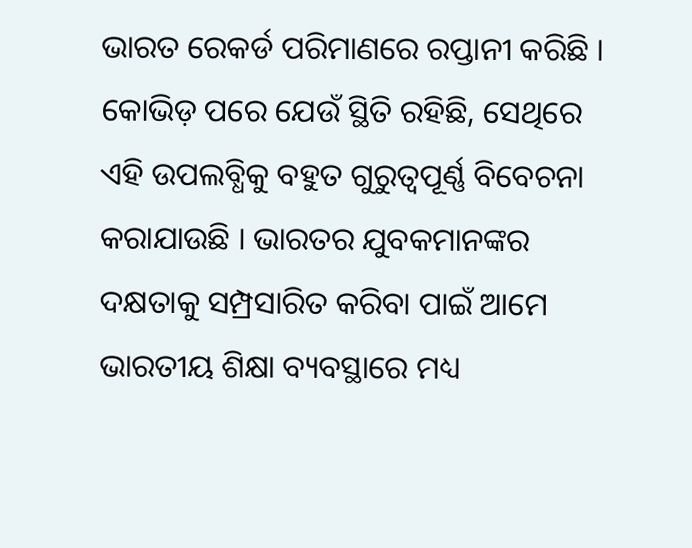ଭାରତ ରେକର୍ଡ ପରିମାଣରେ ରପ୍ତାନୀ କରିଛି । କୋଭିଡ଼ ପରେ ଯେଉଁ ସ୍ଥିତି ରହିଛି, ସେଥିରେ ଏହି ଉପଲବ୍ଧିକୁ ବହୁତ ଗୁରୁତ୍ୱପୂର୍ଣ୍ଣ ବିବେଚନା କରାଯାଉଛି । ଭାରତର ଯୁବକମାନଙ୍କର ଦକ୍ଷତାକୁ ସମ୍ପ୍ରସାରିତ କରିବା ପାଇଁ ଆମେ ଭାରତୀୟ ଶିକ୍ଷା ବ୍ୟବସ୍ଥାରେ ମଧ୍ୟ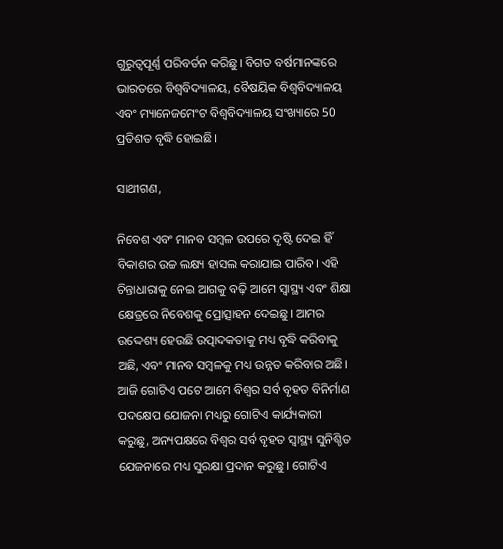ଗୁରୁତ୍ୱପୂର୍ଣ୍ଣ ପରିବର୍ତନ କରିଛୁ। ବିଗତ ବର୍ଷମାନଙ୍କରେ ଭାରତରେ ବିଶ୍ୱବିଦ୍ୟାଳୟ, ବୈଷୟିକ ବିଶ୍ୱବିଦ୍ୟାଳୟ ଏବଂ ମ୍ୟାନେଜମେଂଟ ବିଶ୍ୱବିଦ୍ୟାଳୟ ସଂଖ୍ୟାରେ 50 ପ୍ରତିଶତ ବୃଦ୍ଧି ହୋଇଛି।

ସାଥୀଗଣ,

ନିବେଶ ଏବଂ ମାନବ ସମ୍ବଳ ଉପରେ ଦୃଷ୍ଟି ଦେଇ ହିଁ ବିକାଶର ଉଚ୍ଚ ଲକ୍ଷ୍ୟ ହାସଲ କରାଯାଇ ପାରିବ। ଏହି ଚିନ୍ତାଧାରାକୁ ନେଇ ଆଗକୁ ବଢ଼ି ଆମେ ସ୍ୱାସ୍ଥ୍ୟ ଏବଂ ଶିକ୍ଷା କ୍ଷେତ୍ରରେ ନିବେଶକୁ ପ୍ରୋତ୍ସାହନ ଦେଇଛୁ। ଆମର ଉଦ୍ଦେଶ୍ୟ ହେଉଛି ଉତ୍ପାଦକତାକୁ ମଧ୍ୟ ବୃଦ୍ଧି କରିବାକୁ ଅଛି, ଏବଂ ମାନବ ସମ୍ବଳକୁ ମଧ୍ୟ ଉନ୍ନତ କରିବାର ଅଛି। ଆଜି ଗୋଟିଏ ପଟେ ଆମେ ବିଶ୍ୱର ସର୍ବ ବୃହତ ବିନିର୍ମାଣ ପଦକ୍ଷେପ ଯୋଜନା ମଧ୍ୟରୁ ଗୋଟିଏ କାର୍ଯ୍ୟକାରୀ କରୁଛୁ, ଅନ୍ୟପକ୍ଷରେ ବିଶ୍ୱର ସର୍ବ ବୃହତ ସ୍ୱାସ୍ଥ୍ୟ ସୁନିଶ୍ଚିତ ଯେଜନାରେ ମଧ୍ୟ ସୁରକ୍ଷା ପ୍ରଦାନ କରୁଛୁ। ଗୋଟିଏ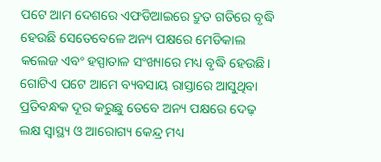ପଟେ ଆମ ଦେଶରେ ଏଫଡିଆଇରେ ଦ୍ରୁତ ଗତିରେ ବୃଦ୍ଧି ହେଉଛି ସେତେବେଳେ ଅନ୍ୟ ପକ୍ଷରେ ମେଡିକାଲ କଲେଜ ଏବଂ ହସ୍ପାତାଳ ସଂଖ୍ୟାରେ ମଧ୍ୟ ବୃଦ୍ଧି ହେଉଛି। ଗୋଟିଏ ପଟେ ଆମେ ବ୍ୟବସାୟ ରାସ୍ତାରେ ଆସୁଥିବା ପ୍ରତିବନ୍ଧକ ଦୂର କରୁଛୁ ତେବେ ଅନ୍ୟ ପକ୍ଷରେ ଦେଢ଼ ଲକ୍ଷ ସ୍ୱାସ୍ଥ୍ୟ ଓ ଆରୋଗ୍ୟ କେନ୍ଦ୍ର ମଧ୍ୟ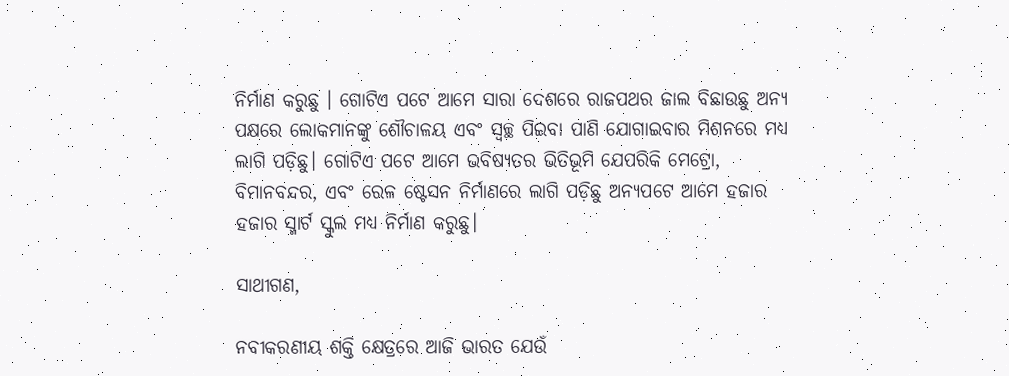ନିର୍ମାଣ କରୁଛୁ । ଗୋଟିଏ ପଟେ ଆମେ ସାରା ଦେଶରେ ରାଜପଥର ଜାଲ ବିଛାଉଛୁ ଅନ୍ୟ ପକ୍ଷରେ ଲୋକମାନଙ୍କୁ ଶୌଚାଳୟ ଏବଂ ସ୍ୱଚ୍ଛ ପିଇବା ପାଣି ଯୋଗାଇବାର ମିଶନରେ ମଧ୍ୟ ଲାଗି ପଡ଼ିଛୁ। ଗୋଟିଏ ପଟେ ଆମେ ଭବିଷ୍ୟତର ଭିତିଭୂମି ଯେପରିକି ମେଟ୍ରୋ, ବିମାନବନ୍ଦର, ଏବଂ ରେଳ ଷ୍ଟେସନ ନିର୍ମାଣରେ ଲାଗି ପଡ଼ିଛୁ ଅନ୍ୟପଟେ ଆମେ ହଜାର ହଜାର ସ୍ମାର୍ଟ ସ୍କୁଲ ମଧ୍ୟ ନିର୍ମାଣ କରୁଛୁ।

ସାଥୀଗଣ,

ନବୀକରଣୀୟ ଶକ୍ତି କ୍ଷେତ୍ରରେ ଆଜି ଭାରତ ଯେଉଁ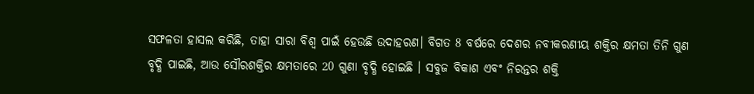ସଫଳତା ହାସଲ କରିଛି, ତାହା ସାରା ବିଶ୍ୱ ପାଇଁ ହେଉଛି ଉଦାହରଣ। ବିଗତ 8 ବର୍ଷରେ ଦେଶର ନବୀକରଣୀୟ ଶକ୍ତିର କ୍ଷମତା ତିନି ଗୁଣ ବୃଦ୍ଧି ପାଇଛି, ଆଉ ସୌରଶକ୍ତିର କ୍ଷମତାରେ 20 ଗୁଣା ବୃଦ୍ଧି ହୋଇଛି । ସବୁଜ ବିକାଶ ଏବଂ ନିରନ୍ତର ଶକ୍ତି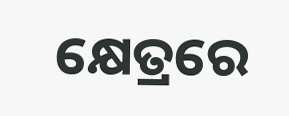କ୍ଷେତ୍ରରେ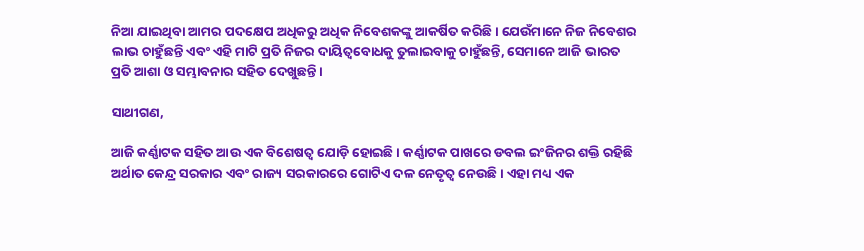ନିଆ ଯାଇଥିବା ଆମର ପଦକ୍ଷେପ ଅଧିକରୁ ଅଧିକ ନିବେଶକଙ୍କୁ ଆକର୍ଷିତ କରିଛି। ଯେଉଁମାନେ ନିଜ ନିବେଶର ଲାଭ ଚାହୁଁଛନ୍ତି ଏବଂ ଏହି ମାଟି ପ୍ରତି ନିଜର ଦାୟିତ୍ୱବୋଧକୁ ତୁଲାଇବାକୁ ଚାହୁଁଛନ୍ତି, ସେମାନେ ଆଜି ଭାରତ ପ୍ରତି ଆଶା ଓ ସମ୍ଭାବନାର ସହିତ ଦେଖୁଛନ୍ତି।

ସାଥୀଗଣ,

ଆଜି କର୍ଣ୍ଣାଟକ ସହିତ ଆଉ ଏକ ବିଶେଷତ୍ୱ ଯୋଡ଼ି ହୋଇଛି । କର୍ଣ୍ଣାଟକ ପାଖରେ ଡବଲ ଇଂଜିନର ଶକ୍ତି ରହିଛି ଅର୍ଥାତ କେନ୍ଦ୍ର ସରକାର ଏବଂ ରାଜ୍ୟ ସରକାରରେ ଗୋଟିଏ ଦଳ ନେତୃତ୍ୱ ନେଉଛି । ଏହା ମଧ୍ୟ ଏକ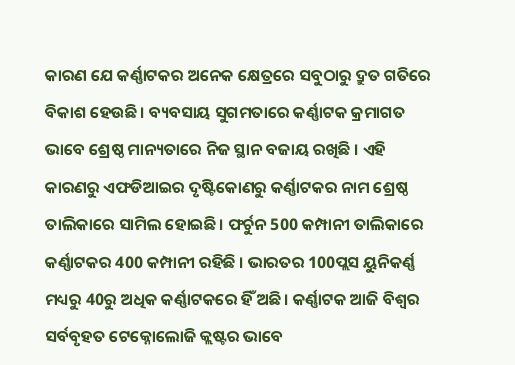କାରଣ ଯେ କର୍ଣ୍ଣାଟକର ଅନେକ କ୍ଷେତ୍ରରେ ସବୁଠାରୁ ଦ୍ରୁତ ଗତିରେ ବିକାଶ ହେଉଛି। ବ୍ୟବସାୟ ସୁଗମତାରେ କର୍ଣ୍ଣାଟକ କ୍ରମାଗତ ଭାବେ ଶ୍ରେଷ୍ଠ ମାନ୍ୟତାରେ ନିଜ ସ୍ଥାନ ବଜାୟ ରଖିଛି । ଏହି କାରଣରୁ ଏଫଡିଆଇର ଦୃଷ୍ଟିକୋଣରୁ କର୍ଣ୍ଣାଟକର ନାମ ଶ୍ରେଷ୍ଠ ତାଲିକାରେ ସାମିଲ ହୋଇଛି। ଫର୍ଚୁନ 500 କମ୍ପାନୀ ତାଲିକାରେ କର୍ଣ୍ଣାଟକର 400 କମ୍ପାନୀ ରହିଛି । ଭାରତର 100ପ୍ଲସ ୟୁନିକର୍ଣ୍ଣ ମଧ୍ୟରୁ 40ରୁ ଅଧିକ କର୍ଣ୍ଣାଟକରେ ହିଁ ଅଛି। କର୍ଣ୍ଣାଟକ ଆଜି ବିଶ୍ୱର ସର୍ବବୃହତ ଟେକ୍ନୋଲୋଜି କ୍ଲଷ୍ଟର ଭାବେ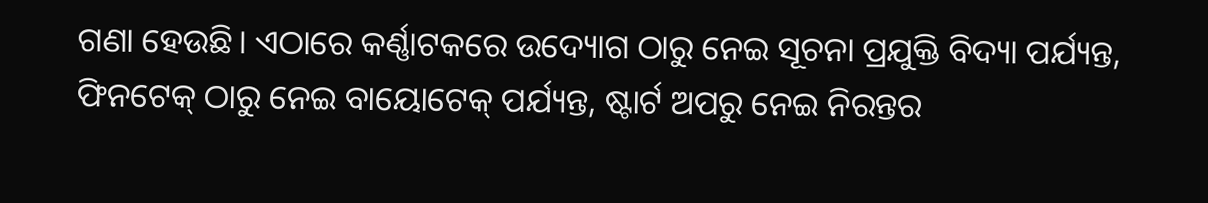ଗଣା ହେଉଛି। ଏଠାରେ କର୍ଣ୍ଣାଟକରେ ଉଦ୍ୟୋଗ ଠାରୁ ନେଇ ସୂଚନା ପ୍ରଯୁକ୍ତି ବିଦ୍ୟା ପର୍ଯ୍ୟନ୍ତ, ଫିନଟେକ୍ ଠାରୁ ନେଇ ବାୟୋଟେକ୍ ପର୍ଯ୍ୟନ୍ତ, ଷ୍ଟାର୍ଟ ଅପରୁ ନେଇ ନିରନ୍ତର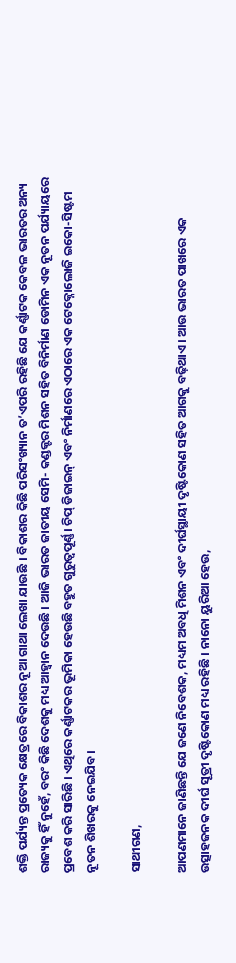ଶକ୍ତି ପର୍ଯ୍ୟନ୍ତ ପ୍ରତ୍ୟେକ କ୍ଷେତ୍ରରେ ବିକାଶର ନୂଆ ଗାଥା ଲେଖା ଯାଉଛି । ବିକାଶର କିଛି ପରିସଂଖ୍ୟାନ ତ’ଏପରି ରହିଛି ଯେ କର୍ଣ୍ଣାଟକ କେବଳ ଭାରତର ଅନ୍ୟ ରାଜ୍ୟକୁ ହିଁ ନୁହେଁ, ବରଂ କିଛି ଦେଶକୁ ମଧ୍ୟ ଆହ୍ୱାନ ଦେଉଛି । ଆଜି ଭାରତ ଜାତୀୟ ସେମି- କଣ୍ଡକ୍ଟର ମିଶନ ସହିତ ବିନିର୍ମାଣ ଡୋମିନ ଏକ ନୂତନ ପର୍ଯ୍ୟାୟରେ ପ୍ରବେଶ କରି ସାରିଛି । ଏଥିରେ କର୍ଣ୍ଣାଟକର ଭୂମିକା ହେଉଛି ବହୁତ ଗୁରୁତ୍ୱପୂର୍ଣ୍ଣ। ଚିପ୍ ଡିଜାଇନ୍ ଏବଂ ନିର୍ମାଣରେ ଏଠାରେ ଏକ ଟେକ୍ନୋଲୋଜି ଇକୋ-ସିଷ୍ଟମ ନୂତନ ଶିଖରକୁ ନେଇଯିବ।

ସାଥୀଗଣ,

ଆପଣମାନେ ଜାଣିଛନ୍ତି ଯେ ଜଣେ ନିବେଶକ, ମଧ୍ୟମ ଅବଧି ମିଶନ ଏବଂ ଦୀର୍ଘସ୍ଥାୟୀ ଦୃଷ୍ଟିକୋଣ ସହିତ ଆଗକୁ ବଢ଼ିଥାଏ। ଆଉ ଭାରତ ପାଖରେ ଏକ ଉତ୍ସାହଜନକ ଦୀର୍ଘ ସୂତ୍ରୀ ଦୃଷ୍ଟିକୋଣ ମଧ୍ୟ ରହିଛି । ନାନୋ ୟୁରିଆ ହେଉ,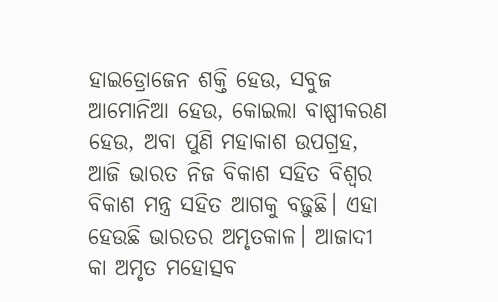ହାଇଡ୍ରୋଜେନ ଶକ୍ତି ହେଉ, ସବୁଜ ଆମୋନିଆ ହେଉ, କୋଇଲା ବାଷ୍ପୀକରଣ ହେଉ, ଅବା ପୁଣି ମହାକାଶ ଉପଗ୍ରହ, ଆଜି ଭାରତ ନିଜ ବିକାଶ ସହିତ ବିଶ୍ୱର ବିକାଶ ମନ୍ତ୍ର ସହିତ ଆଗକୁ ବଢ଼ୁଛି। ଏହା ହେଉଛି ଭାରତର ଅମୃତକାଳ। ଆଜାଦୀ କା ଅମୃତ ମହୋତ୍ସବ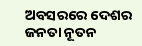ଅବସରରେ ଦେଶର ଜନତା ନୂତନ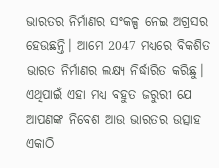ଭାରତର ନିର୍ମାଣର ସଂକଳ୍ପ ନେଇ ଅଗ୍ରସର ହେଉଛନ୍ତି। ଆମେ 2047 ମଧ୍ୟରେ ବିକଶିତ ଭାରତ ନିର୍ମାଣର ଲକ୍ଷ୍ୟ ନିର୍ଦ୍ଧାରିତ କରିଛୁ। ଏଥିପାଇଁ ଏହା ମଧ୍ୟ ବହୁତ ଜରୁରୀ ଯେ ଆପଣଙ୍କ ନିବେଶ ଆଉ ଭାରତର ଉତ୍ସାହ ଏକାଠି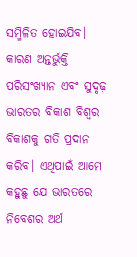ସମ୍ମିଳିତ ହୋଇଯିବ। କାରଣ ଅନ୍ତର୍ଭୁକ୍ତି ପରିସଂଖ୍ୟାନ ଏବଂ ସୁଦୃଢ଼ ଭାରତର ବିକାଶ ବିଶ୍ୱର ବିକାଶକୁ ଗତି ପ୍ରଦାନ କରିବ। ଏଥିପାଇଁ ଆମେ କହୁଛୁ ଯେ ଭାରତରେ ନିବେଶର ଅର୍ଥ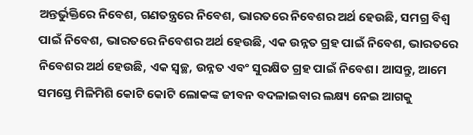ଅନ୍ତର୍ଭୁକ୍ତିରେ ନିବେଶ, ଗଣତନ୍ତ୍ରରେ ନିବେଶ, ଭାରତରେ ନିବେଶର ଅର୍ଥ ହେଉଛି, ସମଗ୍ର ବିଶ୍ୱ ପାଇଁ ନିବେଶ, ଭାରତରେ ନିବେଶର ଅର୍ଥ ହେଉଛି, ଏକ ଉନ୍ନତ ଗ୍ରହ ପାଇଁ ନିବେଶ, ଭାରତରେ ନିବେଶର ଅର୍ଥ ହେଉଛି, ଏକ ସ୍ୱଚ୍ଛ, ଉନ୍ନତ ଏବଂ ସୁରକ୍ଷିତ ଗ୍ରହ ପାଇଁ ନିବେଶ। ଆସନ୍ତୁ, ଆମେ ସମସ୍ତେ ମିଳିମିଶି କୋଟି କୋଟି ଲୋକଙ୍କ ଜୀବନ ବଦଳାଇବାର ଲକ୍ଷ୍ୟ ନେଇ ଆଗକୁ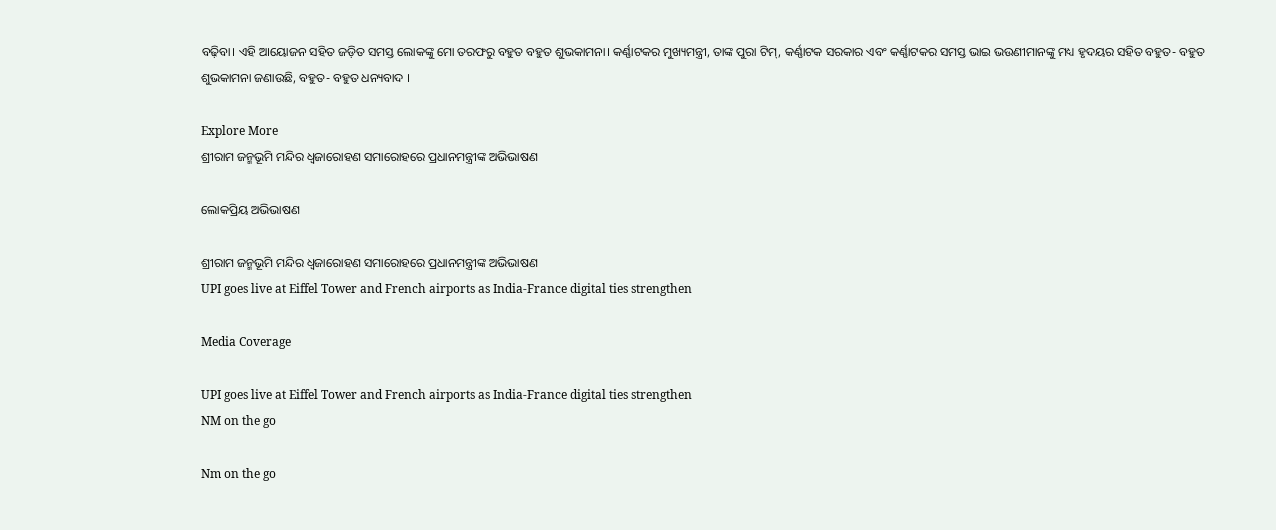ବଢ଼ିବା। ଏହି ଆୟୋଜନ ସହିତ ଜଡ଼ିତ ସମସ୍ତ ଲୋକଙ୍କୁ ମୋ ତରଫରୁ ବହୁତ ବହୁତ ଶୁଭକାମନା। କର୍ଣ୍ଣାଟକର ମୁଖ୍ୟମନ୍ତ୍ରୀ, ତାଙ୍କ ପୁରା ଟିମ୍, କର୍ଣ୍ଣାଟକ ସରକାର ଏବଂ କର୍ଣ୍ଣାଟକର ସମସ୍ତ ଭାଇ ଭଉଣୀମାନଙ୍କୁ ମଧ୍ୟ ହୃଦୟର ସହିତ ବହୁତ- ବହୁତ ଶୁଭକାମନା ଜଣାଉଛି, ବହୁତ- ବହୁତ ଧନ୍ୟବାଦ ।

Explore More
ଶ୍ରୀରାମ ଜନ୍ମଭୂମି ମନ୍ଦିର ଧ୍ଵଜାରୋହଣ ସମାରୋହରେ ପ୍ରଧାନମନ୍ତ୍ରୀଙ୍କ ଅଭିଭାଷଣ

ଲୋକପ୍ରିୟ ଅଭିଭାଷଣ

ଶ୍ରୀରାମ ଜନ୍ମଭୂମି ମନ୍ଦିର ଧ୍ଵଜାରୋହଣ ସମାରୋହରେ ପ୍ରଧାନମନ୍ତ୍ରୀଙ୍କ ଅଭିଭାଷଣ
UPI goes live at Eiffel Tower and French airports as India-France digital ties strengthen

Media Coverage

UPI goes live at Eiffel Tower and French airports as India-France digital ties strengthen
NM on the go

Nm on the go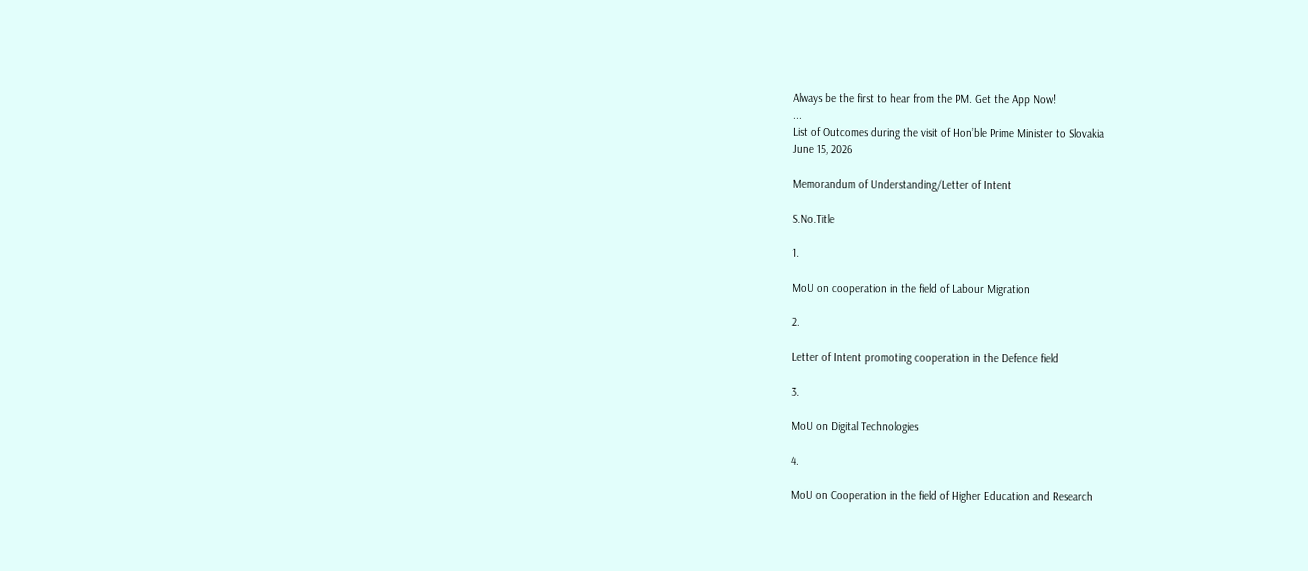Always be the first to hear from the PM. Get the App Now!
...
List of Outcomes during the visit of Hon’ble Prime Minister to Slovakia
June 15, 2026

Memorandum of Understanding/Letter of Intent

S.No.Title

1.

MoU on cooperation in the field of Labour Migration

2.

Letter of Intent promoting cooperation in the Defence field

3.

MoU on Digital Technologies

4.

MoU on Cooperation in the field of Higher Education and Research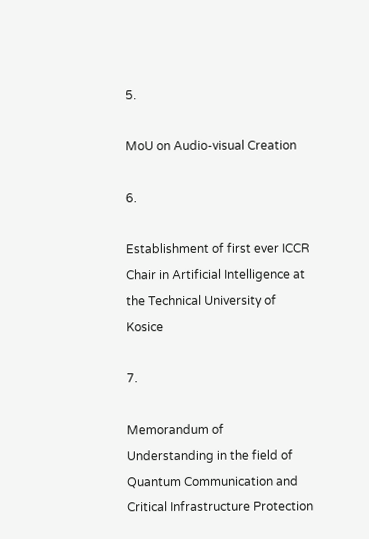5.

MoU on Audio-visual Creation

6.

Establishment of first ever ICCR Chair in Artificial Intelligence at the Technical University of Kosice

7.

Memorandum of Understanding in the field of Quantum Communication and Critical Infrastructure Protection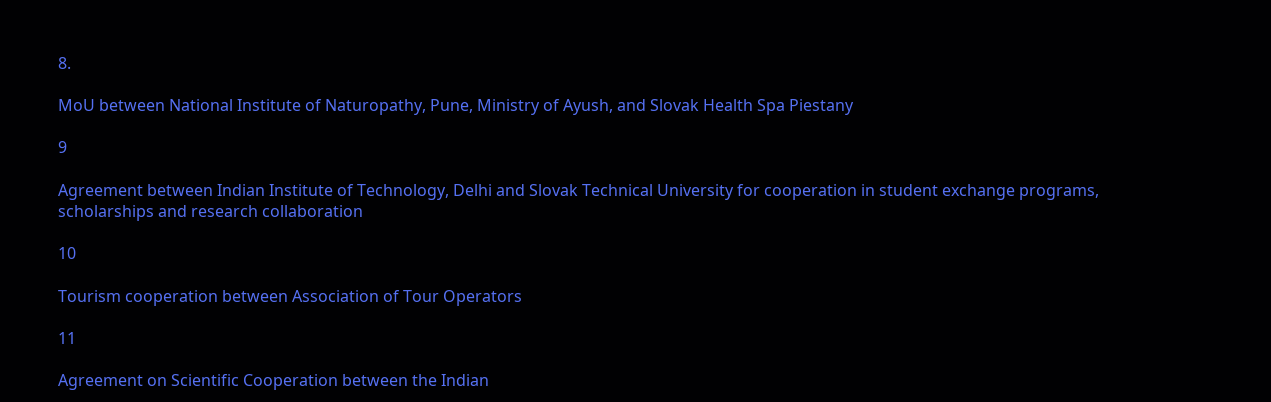8.

MoU between National Institute of Naturopathy, Pune, Ministry of Ayush, and Slovak Health Spa Piestany

9

Agreement between Indian Institute of Technology, Delhi and Slovak Technical University for cooperation in student exchange programs, scholarships and research collaboration

10

Tourism cooperation between Association of Tour Operators

11

Agreement on Scientific Cooperation between the Indian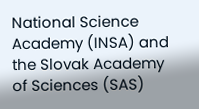National Science Academy (INSA) and the Slovak Academy of Sciences (SAS)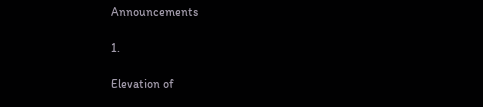Announcements

1.

Elevation of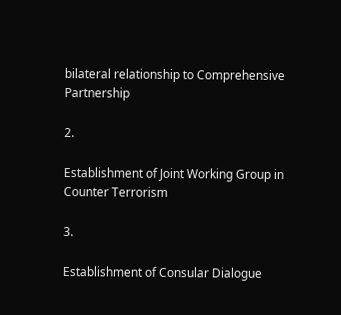bilateral relationship to Comprehensive Partnership

2.

Establishment of Joint Working Group in Counter Terrorism

3.

Establishment of Consular Dialogue